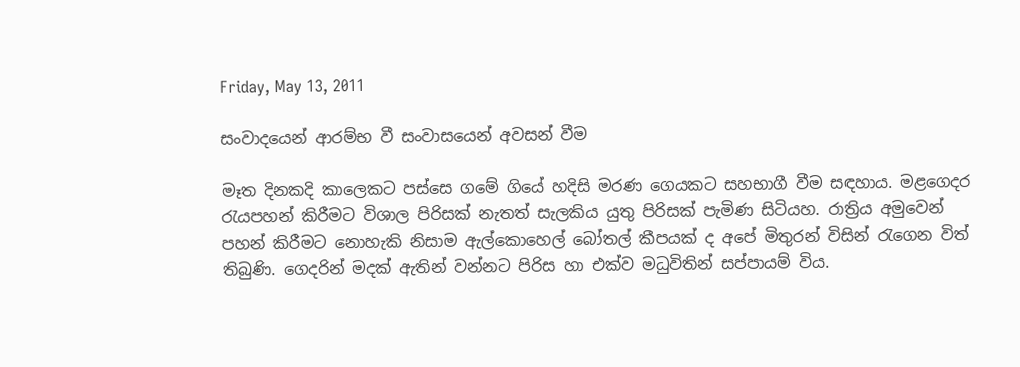Friday, May 13, 2011

සංවාදයෙන් ආරම්භ වී සංවාසයෙන් අවසන් වීම

මෑත දිනකදි කාලෙකට පස්සෙ ගමේ ගියේ හදිසි මරණ ගෙයකට සහභාගී වීම සඳහාය. මළගෙදර රැයපහන් කිරීමට විශාල පිරිසක් නැතත් සැලකිය යුතු පිරිසක් පැමිණ සිටියහ. රාත්‍රිය අමුවෙන් පහන් කිරීමට නොහැකි නිසාම ඇල්කොහෙල් බෝතල් කීපයක් ද අපේ මිතුරන් විසින් රැගෙන විත් තිබුණි. ගෙදරින් මදක් ඇතින් වන්නට පිරිස හා එක්ව මධුවිතින් සප්පායම් විය.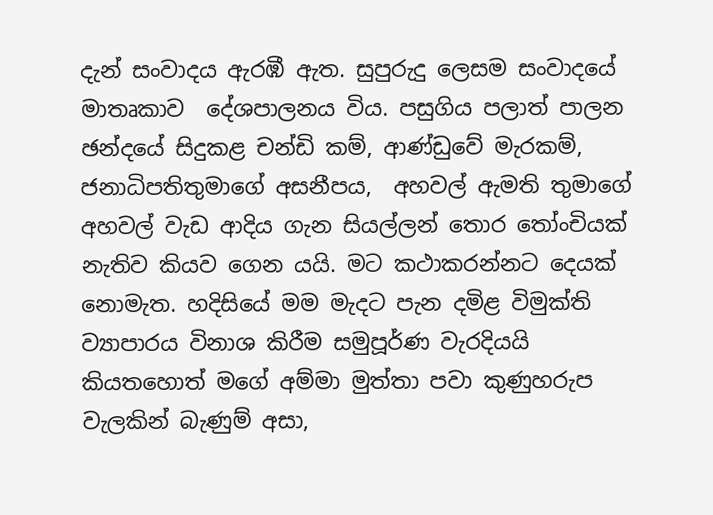දැන් සංවාදය ඇරඹී ඇත. සුපුරුදු ලෙසම සංවාදයේ මාතෘකාව  දේශපාලනය විය. පසුගිය පලාත් පාලන ඡන්දයේ සිදුකළ චන්ඩි කම්, ආණ්ඩුවේ මැරකම්, ජනාධිපතිතුමාගේ අසනීපය,  අහවල් ඇමති තුමාගේ අහවල් වැඩ ආදිය ගැන සියල්ලන් තොර තෝංචියක් නැතිව කියව ගෙන යයි. මට කථාකරන්නට දෙයක් නොමැත. හදිසියේ මම මැදට පැන දමිළ විමුක්ති ව්‍යාපාරය විනාශ කිරීම සමුපූර්ණ වැරදියයි කියතහොත් මගේ අම්මා මුත්තා පවා කුණුහරුප වැලකින් බැණුම් අසා,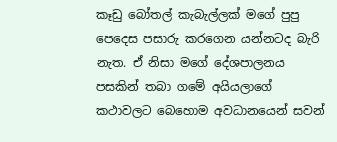කෑඩු බෝතල් කැබැල්ලක් මගේ පුපු පෙදෙස පසාරු කරගෙන යන්නටද බැරි නැත. ඒ නිසා මගේ දේශපාලනය පසකින් තබා ගමේ අයියලාගේ කථාවලට බෙහොම අවධානයෙන් සවන්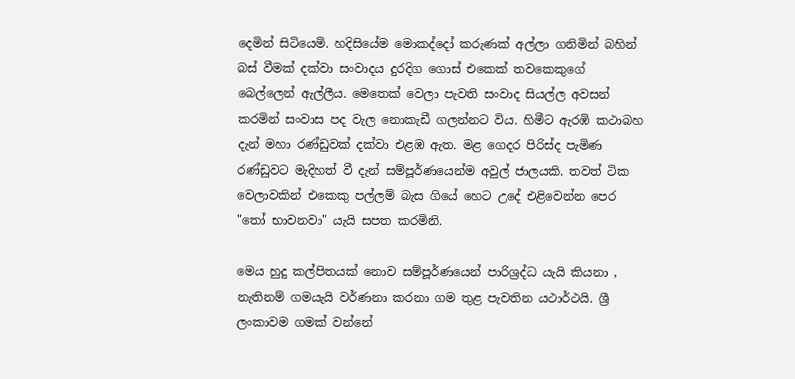දෙමින් සිටියෙමි. හදිසියේම මොකද්දෝ කරුණක් අල්ලා ගනිමින් බහින් බස් වීමක් දක්වා සංවාදය දුරදිග ගොස් එකෙක් තවකෙකුගේ බෙල්ලෙන් ඇල්ලීය. මෙතෙක් වෙලා පැවති සංවාද සියල්ල අවසන් කරමින් සංවාස පද වැල නොකැඩී ගලන්නට විය. හිමීට ඇරඹි කථාබහ දැන් මහා රණ්ඩුවක් දක්වා එළඹ ඇත. මළ ගෙදර පිරිස්ද පැමිණ රණ්ඩුවට මැදිහත් වී දැන් සම්පූර්ණයෙන්ම අවුල් ජාලයකි. තවත් ටික වෙලාවකින් එකෙකු පල්ලම් බැස ගියේ හෙට උදේ එළිවෙන්න පෙර "තෝ භාවනවා" යැයි සපත කරමිනි.

මෙය හුදු කල්පිතයක් නොව සම්පූර්ණයෙන් පාරිශ්‍රද්ධ යැයි කියනා , නැතිනම් ගමයැයි වර්ණනා කරනා ගම තුළ පැවතින යථාර්ථයි. ශ්‍රී ලංකාවම ගමක් වන්නේ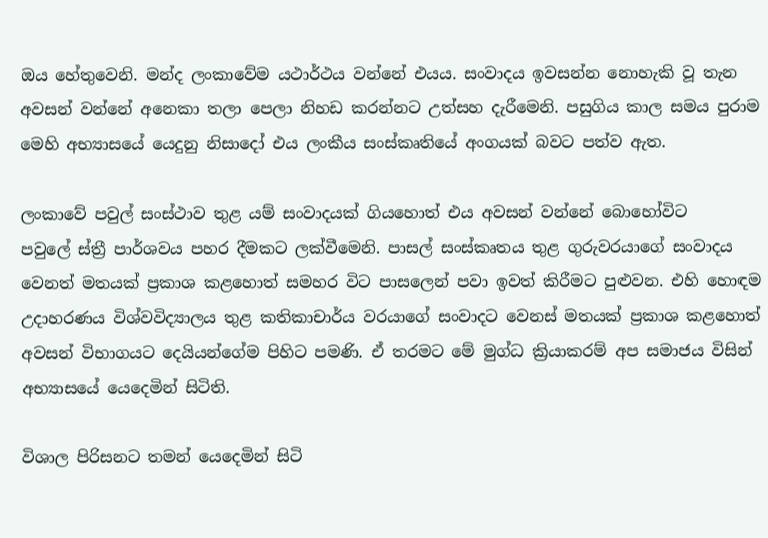ඔය හේතුවෙනි. මන්ද ලංකාවේම යථාර්ථය වන්නේ එයය. සංවාදය ඉවසන්න නොහැකි වූ තැන අවසන් වන්නේ අනෙකා තලා පෙලා නිහඩ කරන්නට උත්සහ දැරීමෙනි. පසුගිය කාල සමය පුරාම මෙහි අභ්‍යාසයේ යෙදුනු නිසාදෝ එය ලංකීය සංස්කෘතියේ අංගයක් බවට පත්ව ඇත.

ලංකාවේ පවුල් සංස්ථාව තුළ යම් සංවාදයක් ගියහොත් එය අවසන් වන්නේ බොහෝවිට
පවුලේ ස්ත්‍රී පාර්ශවය පහර දීමකට ලක්වීමෙනි. පාසල් සංස්කෘතය තුළ ගුරුවරයාගේ සංවාදය වෙනත් මතයක් ප්‍රකාශ කළහොත් සමහර විට පාසලෙන් පවා ඉවත් කිරීමට පුළුවන. එහි හොඳම උදාහරණය විශ්වවිද්‍යාලය තුළ කතිකාචාර්ය වරයාගේ සංවාදට වෙනස් මතයක් ප්‍රකාශ කළහොත් අවසන් විභාගයට දෙයියන්ගේම පිහිට පමණි. ඒ තරමට මේ මුග්ධ ක්‍රියාකරම් අප සමාජය විසින් අභ්‍යාසයේ යෙදෙමින් සිටිති.

විශාල පිරිසනට තමන් යෙදෙමින් සිටි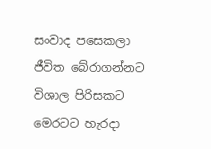සංවාද පසෙකලා ජීවිත බේරාගන්නට විශාල පිරිසකට මෙරටට හැරදා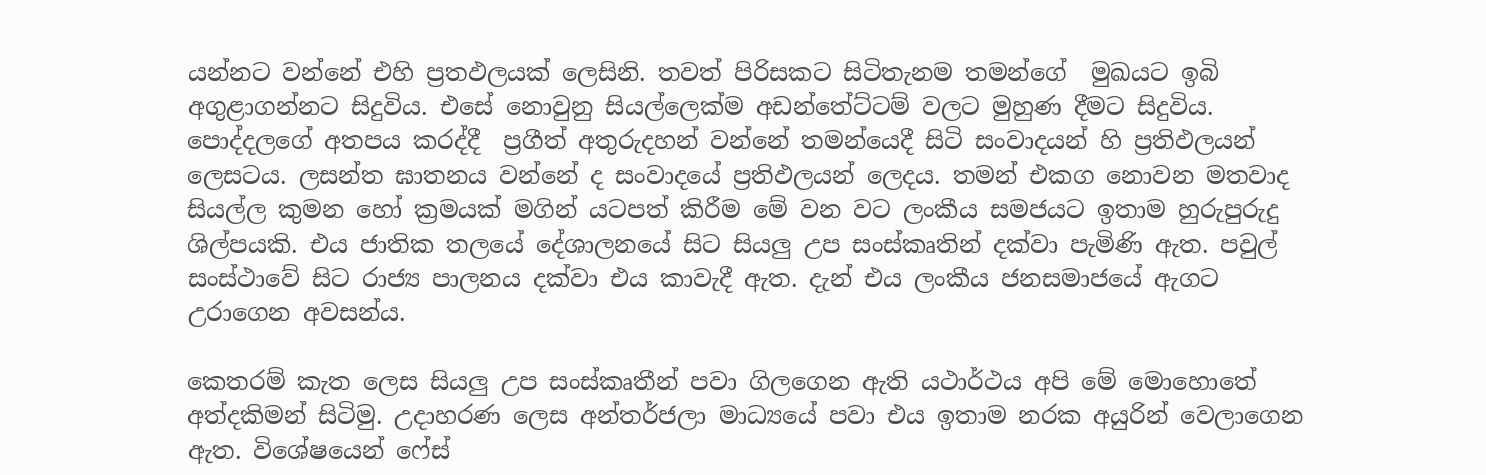යන්නට වන්නේ එහි ප්‍රතඵලයක් ලෙසිනි. තවත් පිරිසකට සිටිතැනම තමන්ගේ  මුඛයට ඉබි අගුළාගන්නට සිදුවිය. එසේ නොවුනු සියල්ලෙක්ම අඩන්තේට්ටම් වලට මුහුණ දීමට සිදුවිය. පොද්දලගේ අතපය කරද්දී  ප්‍රගීත් අතුරුදහන් වන්නේ තමන්යෙදී සිටි සංවාදයන් හි ප්‍රතිඵලයන් ලෙසටය. ලසන්ත ඝාතනය වන්නේ ද සංවාදයේ ප්‍රතිඵලයන් ලෙදය. තමන් එකග නොවන මතවාද සියල්ල කුමන හෝ ක්‍රමයක් මගින් යටපත් කිරීම මේ වන වට ලංකීය සමජයට ඉතාම හුරුපුරුදු ශිල්පයකි. එය ජාතික තලයේ දේශාලනයේ සිට සියලු උප සංස්කෘතින් දක්වා පැමිණි ඇත. පවුල් සංස්ථාවේ සිට රාජ්‍ය පාලනය දක්වා එය කාවැදී ඇත. දැන් එය ලංකීය ජනසමාජයේ ඇගට උරාගෙන අවසන්ය.

කෙතරම් කැත ලෙස සියලු උප සංස්කෘතීන් පවා ගිලගෙන ඇති යථාර්ථය අපි මේ මොහොතේ අත්දකිමන් සිටිමු. උදාහරණ ලෙස අන්තර්ජලා මාධ්‍යයේ පවා එය ඉතාම නරක අයුරින් වෙලාගෙන ඇත. විශේෂයෙන් ෆේස්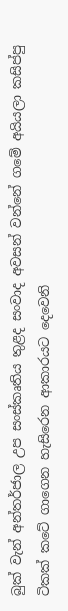බුක් වැන් අන්තර්ජාල උප සංස්කෘතිය තුළද සංවාද අවසන් වන්නේ ගමේ අයියලා කසිප්පු ටිකක් කටේ ගාගෙන හැසිරෙන ආකාරයට දෙවෙනි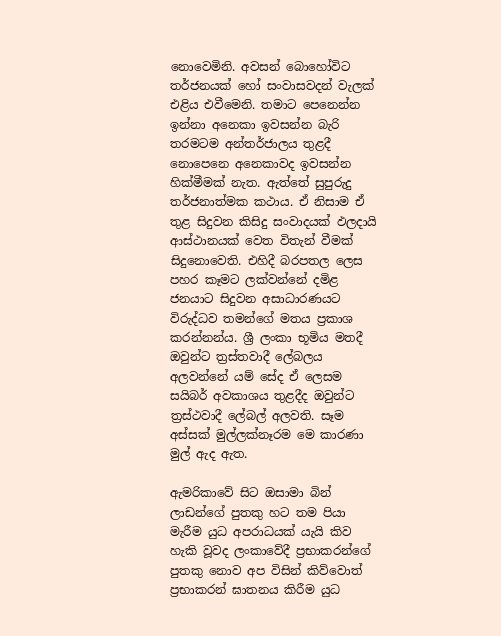නොවෙමිනි. අවසන් බොහෝවිට තර්ජනයක් හෝ සංවාසවදන් වැලක් එළිය එවීමෙනි. තමාට පෙනෙන්න ඉන්නා අනෙකා ඉවසන්න බැරි තරමටම අන්තර්ජාලය තුළදී නොපෙනෙ අනෙකාවද ඉවසන්න හික්මීමක් නැත. ඇත්තේ සුපුරුදු තර්ජනාත්මක කථාය. ඒ නිසාම ඒ තුළ සිදුවන කිසිදු සංවාදයක් ඵලදායි ආස්ථානයක් වෙත විතැන් වීමක් සිදුනොවෙති. එහිදී බරපතල ලෙස පහර කෑමට ලක්වන්නේ දමිළ ජනයාට සිදුවන අසාධාරණයට විරුද්ධව තමන්ගේ මතය ප්‍රකාශ කරන්නන්ය. ශ්‍රී ලංකා භූමිය මතදී ඔවුන්ට ත්‍රස්තවාදී ලේබලය අලවන්නේ යම් සේද ඒ ලෙසම සයිබර් අවකාශය තුළදීද ඔවුන්ට ත්‍රස්ථවාදී ලේබල් අලවති. සෑම අස්සක් මුල්ලක්නෑරම මෙ කාරණා මුල් ඇද ඇත.

ඇමරිකාවේ සිට ඔසාමා බින් ලාඩන්ගේ පුතකු හට තම පියා මැරීම යුධ අපරාධයක් යැයි කිව හැකි වූවද ලංකාවේදී ප්‍රභාකරන්ගේ පුතකු නොව අප විසින් කිව්වොත් ප්‍රභාකරන් ඝාතනය කිරීම යුධ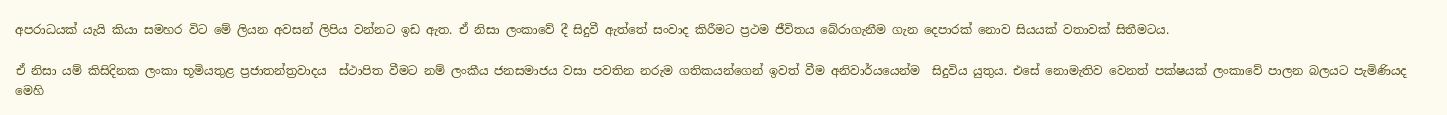අපරාධයක් යැයි කියා සමහර විට මේ ලියන අවසන් ලිපිය වන්නට ඉඩ ඇත. ඒ නිසා ලංකාවේ දී සිදුවී ඇත්තේ සංවාද කිරීමට ප්‍රථම ජීවිතය බේරාගැනීම ගැන දෙපාරක් නොව සියයක් වතාවක් සිතීමටය.

ඒ නිසා යම් කිසිදිනක ලංකා භූමියතුළ ප්‍රජාතන්ත්‍රවාදය  ස්ථාපිත වීමට නම් ලංකීය ජනසමාජය වසා පවතින නරුම ගතිකයන්ගෙන් ඉවත් වීම අනිවාර්යයෙන්ම  සිදුවිය යුතුය. එසේ නොමැතිව වෙනත් පක්ෂයක් ලංකාවේ පාලන බලයට පැමිණියද මෙහි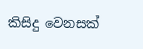කිසිදු වෙනසක්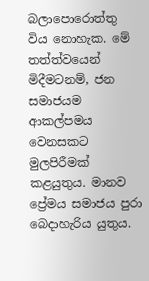බලාපොරොත්තු විය නොහැක. මේ තත්ත්වයෙන් මිදීමටනම්, ජන සමාජයම ආකල්පමය වෙනසකට මුලපිරීමක් කළයුතුය. මානව ප්‍රේමය සමාජය පුරා බෙදාහැරිය යුතුය.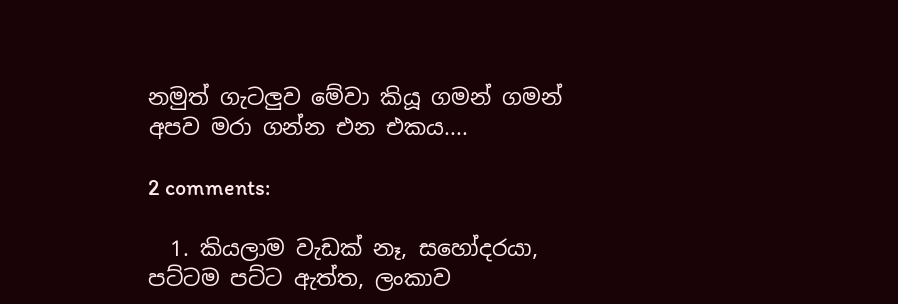නමුත් ගැටලුව මේවා කියූ ගමන් ගමන් අපව මරා ගන්න එන එකය....

2 comments:

  1. කියලාම වැඩක් නෑ, සහෝදරයා, පට්ටම පට්ට ඇත්ත, ලංකාව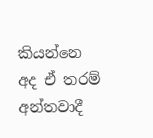කියන්නෙ අද ඒ තරම් අන්තවාදී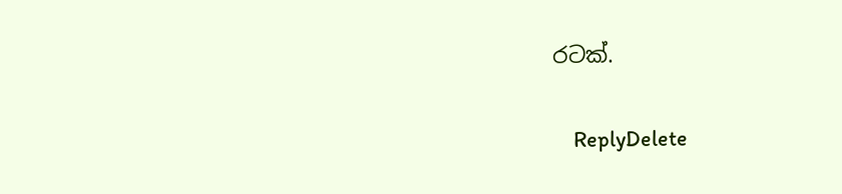රටක්.

    ReplyDelete